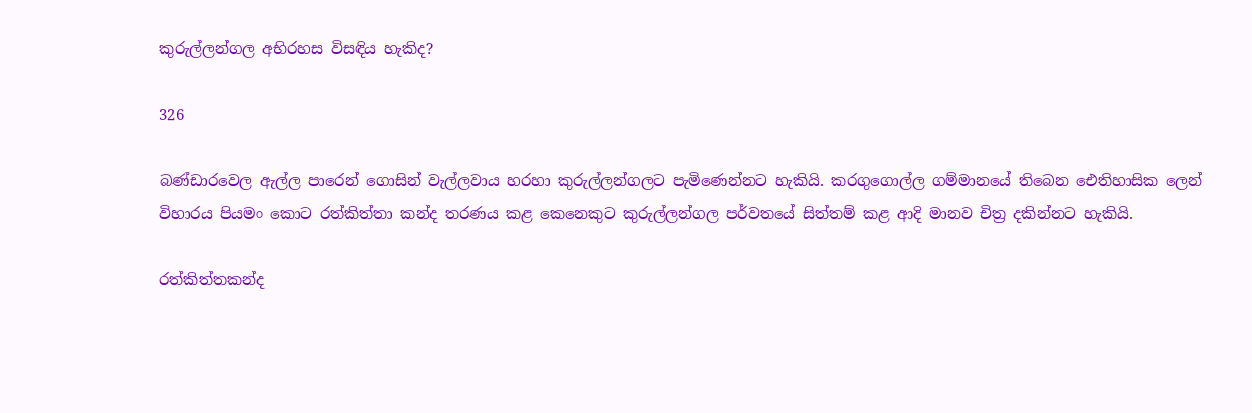කුරුල්ලන්ගල අභිරහස විසඳිය හැකිද?

326

බණ්ඩාරවෙල ඇල්ල පාරෙන් ගොසින් වැල්ලවාය හරහා කුරුල්ලන්ගලට පැමිණෙන්නට හැකියි. කරගුගොල්ල ගම්මානයේ තිබෙන ඓතිහාසික ලෙන් විහාරය පියමං කොට රත්කිත්තා කන්ද තරණය කළ කෙනෙකුට කුරුල්ලන්ගල පර්වතයේ සිත්තම් කළ ආදි මානව චිත්‍ර දකින්නට හැකියි.

රත්කිත්තකන්ද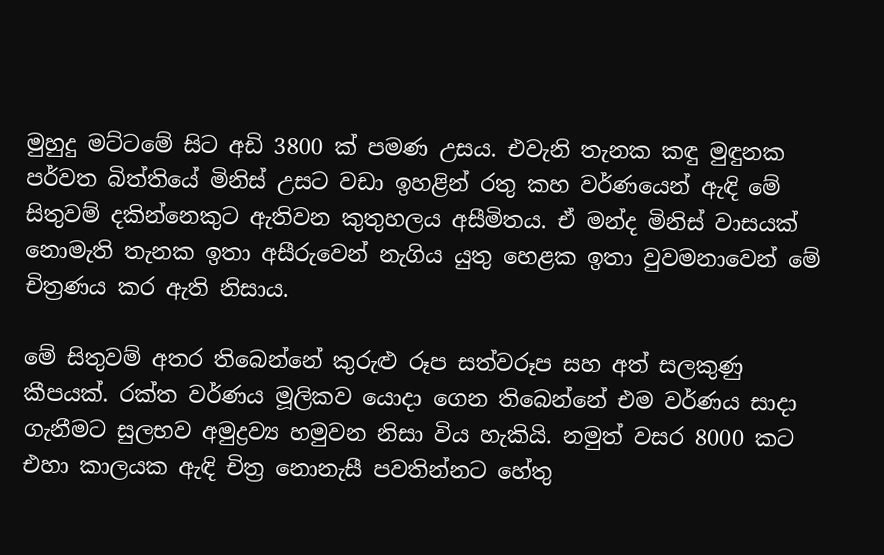මුහුදු මට්ටමේ සිට අඩි 3800 ක් පමණ උසය. එවැනි තැනක කඳු මුඳුනක පර්වත බිත්තියේ මිනිස් උසට වඩා ඉහළින් රතු කහ වර්ණයෙන් ඇඳි මේ සිතුවම් දකින්නෙකුට ඇතිවන කුතුහලය අසීමිතය. ඒ මන්ද මිනිස් වාසයක් නොමැති තැනක ඉතා අසීරුවෙන් නැගිය යුතු හෙළක ඉතා වුවමනාවෙන් මේ චිත්‍රණය කර ඇති නිසාය.

මේ සිතුවම් අතර තිබෙන්නේ කුරුළු රූප සත්වරූප සහ අත් සලකුණු කීපයක්. රක්ත වර්ණය මූලිකව යොදා ගෙන තිබෙන්නේ එම වර්ණය සාදා ගැනීමට සුලභව අමුද්‍රව්‍ය හමුවන නිසා විය හැකියි. නමුත් වසර 8000 කට එහා කාලයක ඇඳි චිත්‍ර නොනැසී පවතින්නට හේතු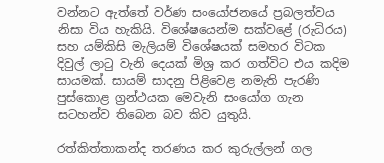වන්නට ඇත්තේ වර්ණ සංයෝජනයේ ප්‍රබලත්වය නිසා විය හැකියි. විශේෂයෙන්ම සක්වළේ (රුධිරය) සහ යම්කිසි මැලියම් විශේෂයක් සමහර විටක දිවුල් ලාටු වැනි දෙයක් මිශ්‍ර කර ගත්විට එය කදිම සායමක්. සායම් සාදනු පිළිවෙළ නමැති පැරණි පුස්කොළ ග්‍රන්ථයක මෙවැනි සංයෝග ගැන සටහන්ව තිබෙන බව කිව යුතුයි.

රත්කිත්තාකන්ද තරණය කර කුරුල්ලන් ගල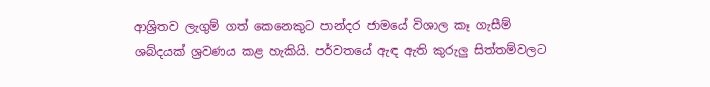ආශ්‍රිතව ලැගුම් ගත් කෙනෙකුට පාන්දර ජාමයේ විශාල කෑ ගැසීම් ශබ්දයක් ශ්‍රවණය කළ හැකියි. පර්වතයේ ඇඳ ඇති කුරුලු සිත්තම්වලට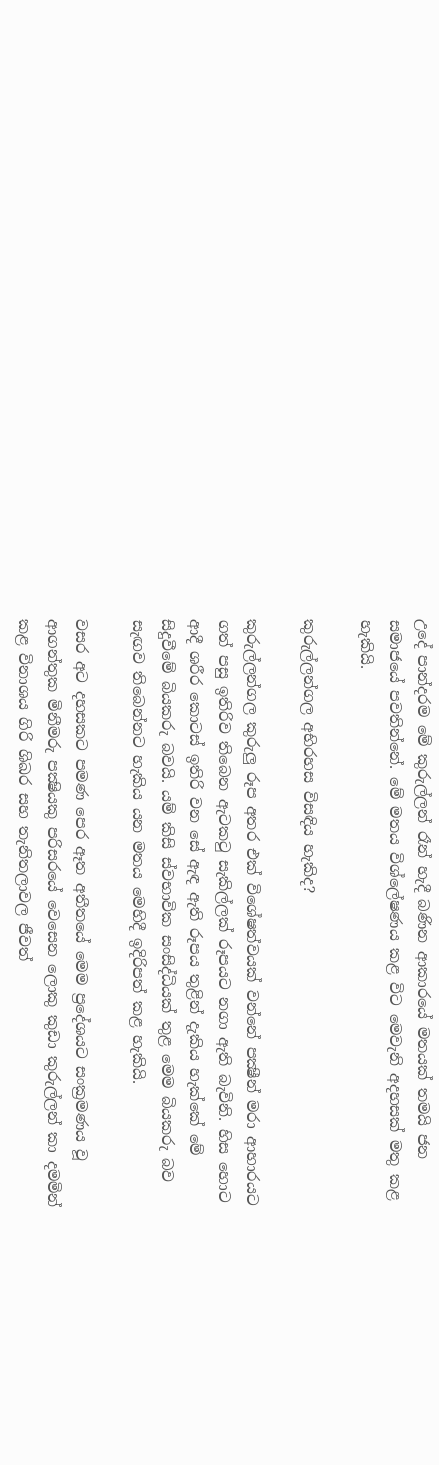උදේ පාන්දරම මේ කුරුල්ලන් රෑන් හැදී බණින ආකාරයේ මතයක් තමයි ජන සමාජයේ පවතින්නේ. මේ මතය විශ්ලේෂණය කළ විට මෙවැනි අදහසක් මතු කළ හැකියි.

කුරුල්ලන්ගල අභිරහස විසඳිය හැකිද?

කුරුල්ලන්ගල කුරුලු රූප අතර එක් විශේෂත්වයක් වන්නේ පක්‍ෂීන් මරා ආහාරයට ගත් පසු ඉතිරිව තිබෙන ඇටකටු සැකිල්ලක් රූපයට නගා ඇති බැවිනි. හිස හොට ආදී ශරීර කොටස් ඉතිරි වන සේ ඇඳ ඇති රූපය තුළින් දැකිය හැක්කේ මේ සිදුවීමේ බියකරු බවයි. යම් කිසි ස්වභාවික සංසිද්ධියක් තුළ මෙම බියකරු බව සැඟව තිබෙන්නට හැකිය යන මතය මෙහිදී ඉදිරිපත් කළ හැකියි.

වසර අට දහසකට පමණ පෙර ඈත අතීතයේ මෙම ප්‍රදේශයට සංක්‍රමණය වූ ආගන්තුක මිනීමරු පක්‍ෂියකු පරිසරයේ වෙසෙන ලොකු කුඩා කුරුල්ලන් කා දමමින් කළ විනාශය ගිරි ශිඛර සහ තැනිතලාවල ජීවත්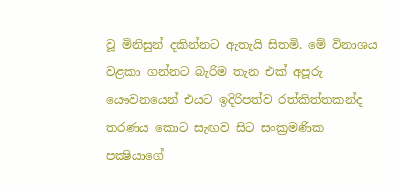වූ මිනිසුන් දකින්නට ඇතැයි සිතමි. මේ විනාශය වළකා ගන්නට බැරිම තැන එක් අපූරු යෞවනයෙන් එයට ඉදිරිපත්ව රත්කිත්තකන්ද තරණය කොට සැඟව සිට සංක්‍රමණික පක්‍ෂියාගේ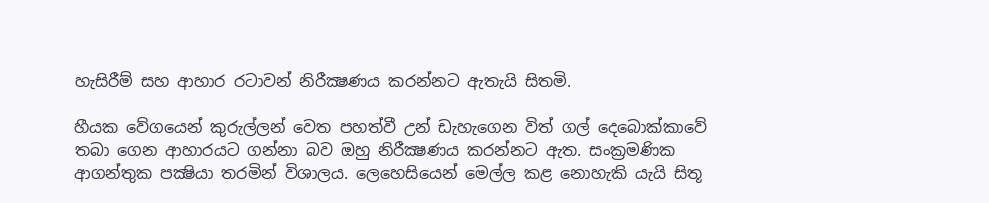හැසිරීම් සහ ආහාර රටාවන් නිරීක්‍ෂණය කරන්නට ඇතැයි සිතමි.

හීයක වේගයෙන් කුරුල්ලන් වෙත පහත්වී උන් ඩැහැගෙන විත් ගල් දෙබොක්කාවේ තබා ගෙන ආහාරයට ගන්නා බව ඔහු නිරීක්‍ෂණය කරන්නට ඇත. සංක්‍රමණික ආගන්තුක පක්‍ෂියා තරමින් විශාලය. ලෙහෙසියෙන් මෙල්ල කළ නොහැකි යැයි සිතූ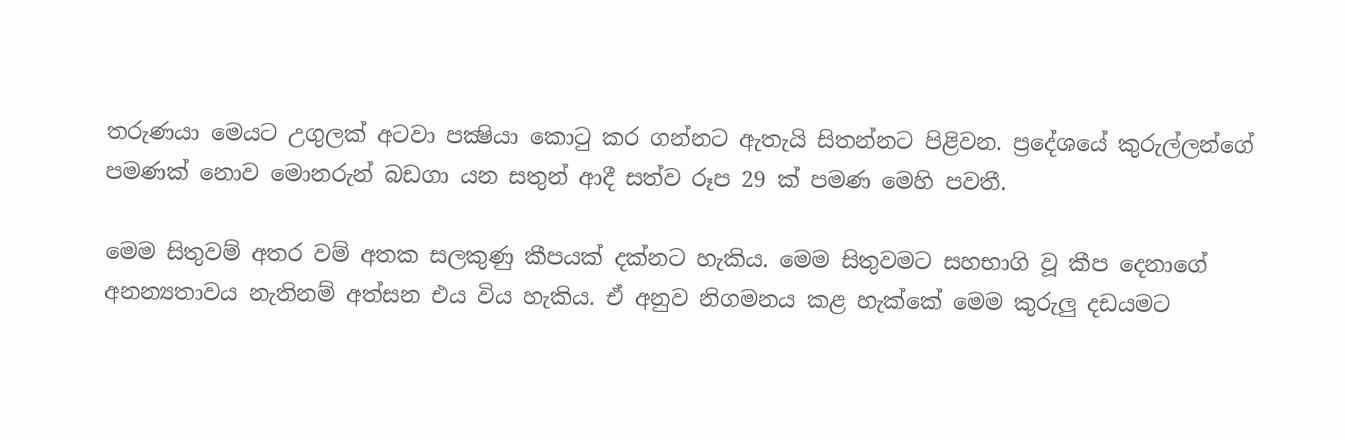තරුණයා මෙයට උගුලක් අටවා පක්‍ෂියා කොටු කර ගන්නට ඇතැයි සිතන්නට පිළිවන. ප්‍රදේශයේ කුරුල්ලන්ගේ පමණක් නොව මොනරුන් බඩගා යන සතුන් ආදී සත්ව රූප 29 ක් පමණ මෙහි පවතී.

මෙම සිතුවම් අතර වම් අතක සලකුණු කීපයක් දක්නට හැකිය. මෙම සිතුවමට සහභාගි වූ කීප දෙනාගේ අනන්‍යතාවය නැතිනම් අත්සන එය විය හැකිය. ඒ අනුව නිගමනය කළ හැක්කේ මෙම කුරුලු දඩයමට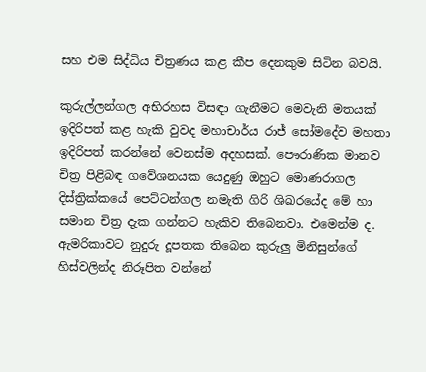සහ එම සිද්ධිය චිත්‍රණය කළ කීප දෙනකුම සිටින බවයි.

කුරුල්ලන්ගල අභිරහස විසඳා ගැනීමට මෙවැනි මතයක් ඉදිරිපත් කළ හැකි වුවද මහාචාර්ය රාජ් සෝමදේව මහතා ඉදිරිපත් කරන්නේ වෙනස්ම අදහසක්. පෞරාණික මානව චිත්‍ර පිළිබඳ ගවේශනයක යෙදුණු ඔහුට මොණරාගල දිස්ත්‍රික්කයේ පෙට්ටන්ගල නමැති ගිරි ශිඛරයේද මේ හා සමාන චිත්‍ර දැක ගන්නට හැකිව තිබෙනවා. එමෙන්ම ද. ඇමරිකාවට නුදුරු දූපතක තිබෙන කුරුලු මිනිසුන්ගේ හිස්වලින්ද නිරූපිත වන්නේ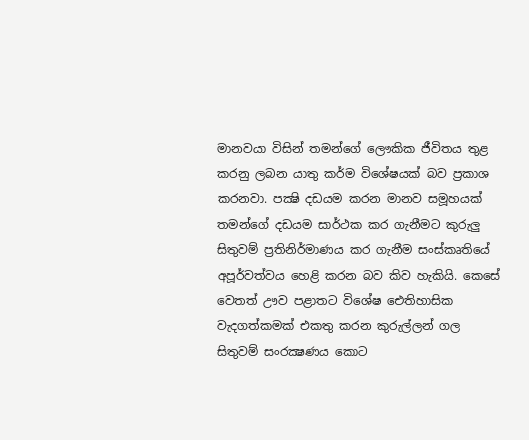මානවයා විසින් තමන්ගේ ලෞකික ජීවිතය තුළ කරනු ලබන යාතු කර්ම විශේෂයක් බව ප්‍රකාශ කරනවා. පක්‍ෂි දඩයම කරන මානව සමූහයක් තමන්ගේ දඩයම සාර්ථක කර ගැනීමට කුරුලු සිතුවම් ප්‍රතිනිර්මාණය කර ගැනීම සංස්කෘතියේ අපූර්වත්වය හෙළි කරන බව කිව හැකියි. කෙසේ වෙතත් ඌව පළාතට විශේෂ ඓතිහාසික වැදගත්කමක් එකතු කරන කුරුල්ලන් ගල සිතුවම් සංරක්‍ෂණය කොට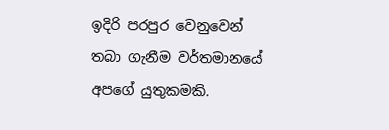ඉදිරි පරපුර වෙනුවෙන් තබා ගැනීම වර්තමානයේ අපගේ යුතුකමකි.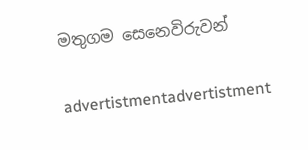මතුගම සෙනෙවිරුවන්

advertistmentadvertistment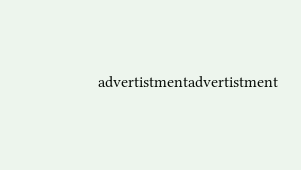advertistmentadvertistment